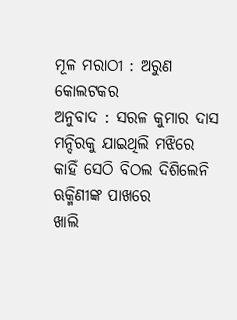ମୂଳ ମରାଠୀ : ଅରୁଣ କୋଲଟକର
ଅନୁବାଦ : ସରଳ କୁମାର ଦାସ
ମନ୍ଦିରକୁ ଯାଇଥିଲି ମଝିରେ
କାହିଁ ସେଠି ବିଠଲ ଦିଶିଲେନି
ଋକ୍ମିଣୀଙ୍କ ପାଖରେ
ଖାଲି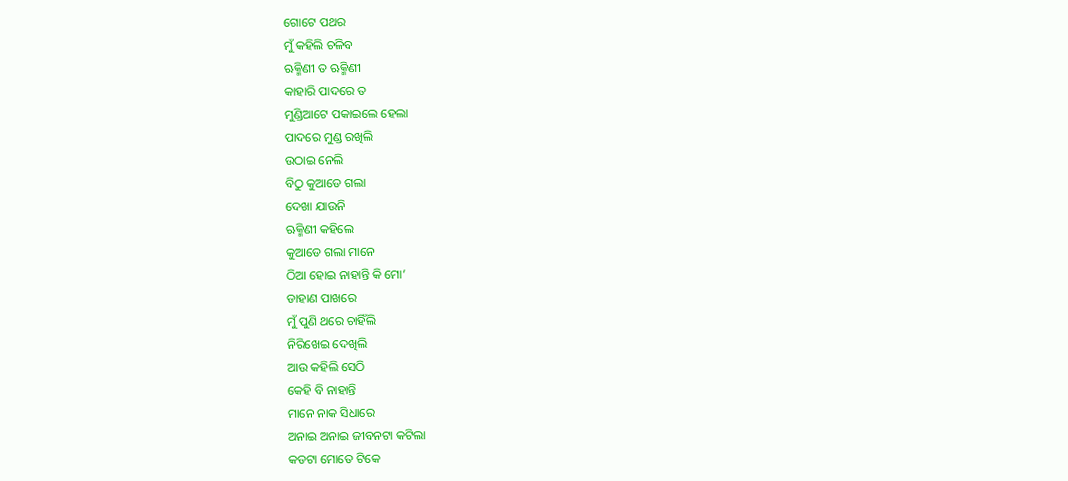ଗୋଟେ ପଥର
ମୁଁ କହିଲି ଚଳିବ
ଋକ୍ମିଣୀ ତ ଋକ୍ମିଣୀ
କାହାରି ପାଦରେ ତ
ମୁଣ୍ଡିଆଟେ ପକାଇଲେ ହେଲା
ପାଦରେ ମୁଣ୍ଡ ରଖିଲି
ଉଠାଇ ନେଲି
ବିଠୁ କୁଆଡେ ଗଲା
ଦେଖା ଯାଉନି
ଋକ୍ମିଣୀ କହିଲେ
କୁଆଡେ ଗଲା ମାନେ
ଠିଆ ହୋଇ ନାହାନ୍ତି କି ମୋ’
ଡାହାଣ ପାଖରେ
ମୁଁ ପୁଣି ଥରେ ଚାହିଁଲି
ନିରିଖେଇ ଦେଖିଲି
ଆଉ କହିଲି ସେଠି
କେହି ବି ନାହାନ୍ତି
ମାନେ ନାକ ସିଧାରେ
ଅନାଇ ଅନାଇ ଜୀବନଟା କଟିଲା
କଡଟା ମୋତେ ଟିକେ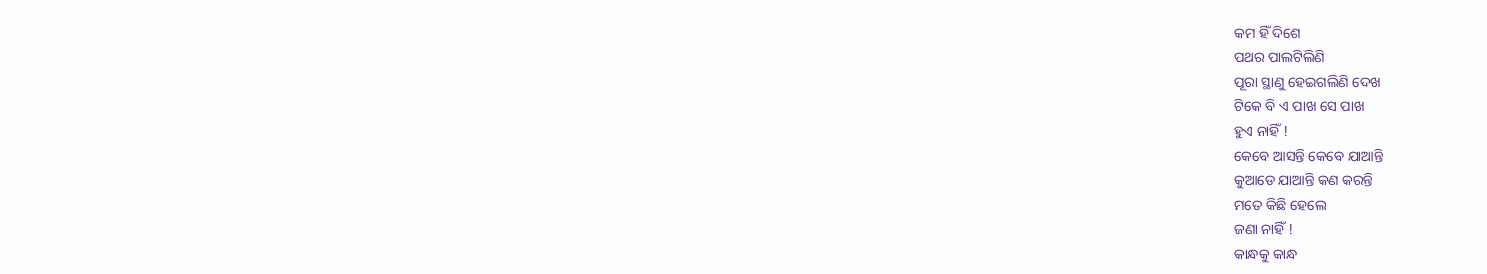କମ ହିଁ ଦିଶେ
ପଥର ପାଲଟିଲିଣି
ପୂରା ସ୍ଥାଣୁ ହେଇଗଲିଣି ଦେଖ
ଟିକେ ବି ଏ ପାଖ ସେ ପାଖ
ହୁଏ ନାହିଁ !
କେବେ ଆସନ୍ତି କେବେ ଯାଆନ୍ତି
କୁଆଡେ ଯାଆନ୍ତି କଣ କରନ୍ତି
ମତେ କିଛି ହେଲେ
ଜଣା ନାହିଁ !
କାନ୍ଧକୁ କାନ୍ଧ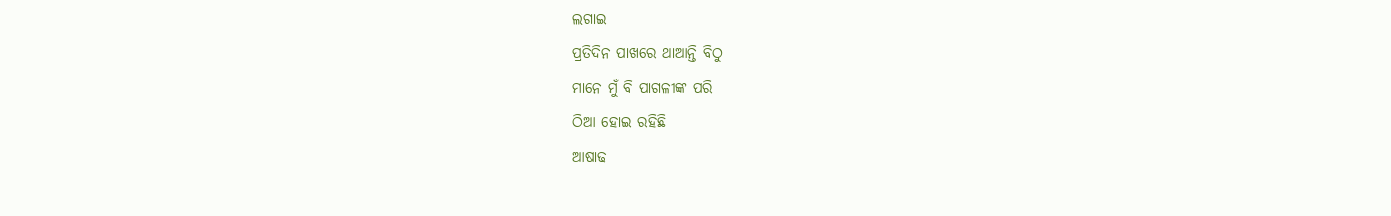ଲଗାଇ
ପ୍ରତିଦିନ ପାଖରେ ଥାଆନ୍ତି ବିଠୁ
ମାନେ ମୁଁ ବି ପାଗଳୀଙ୍କ ପରି
ଠିଆ ହୋଇ ରହିଛି
ଆଷାଢ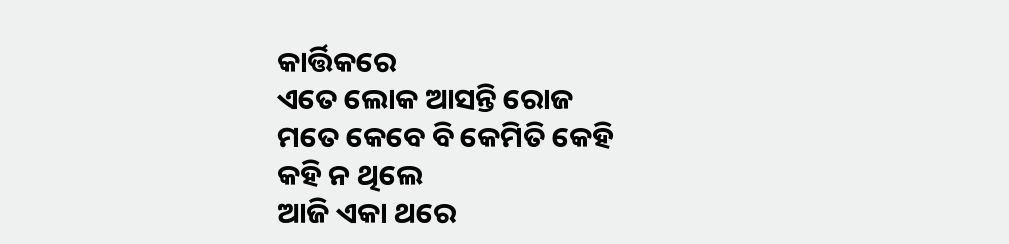କାର୍ତ୍ତିକରେ
ଏତେ ଲୋକ ଆସନ୍ତି ରୋଜ
ମତେ କେବେ ବି କେମିତି କେହି
କହି ନ ଥିଲେ
ଆଜି ଏକା ଥରେ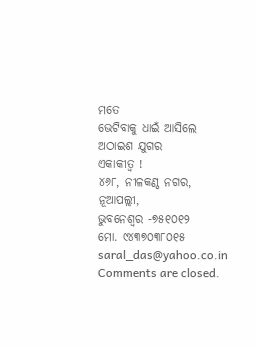ମତେ
ଭେଟିବାକୁ ଧାଇଁ ଆସିଲେ
ଅଠାଇଶ ଯୁଗର
ଏକାକୀତ୍ୱ !
୪୬୮, ନୀଳକଣ୍ଠ ନଗର, ନୂଆପଲ୍ଲୀ,
ଭୁବନେଶ୍ଵର -୭୫୧୦୧୨
ମୋ. ୯୪୩୭୦୩୮୦୧୫
saral_das@yahoo.co.in
Comments are closed.